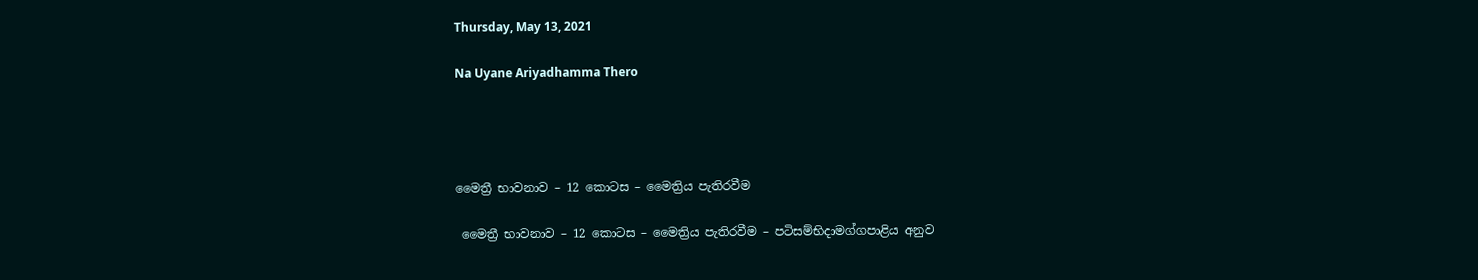Thursday, May 13, 2021

Na Uyane Ariyadhamma Thero




මෛත්‍රී භාවනාව – 12 කොටස – මෛත්‍රිය පැතිරවීම

 මෛත්‍රී භාවනාව – 12 කොටස – මෛත්‍රිය පැතිරවීම – පටිසම්භිදාමග්ගපාළිය අනුව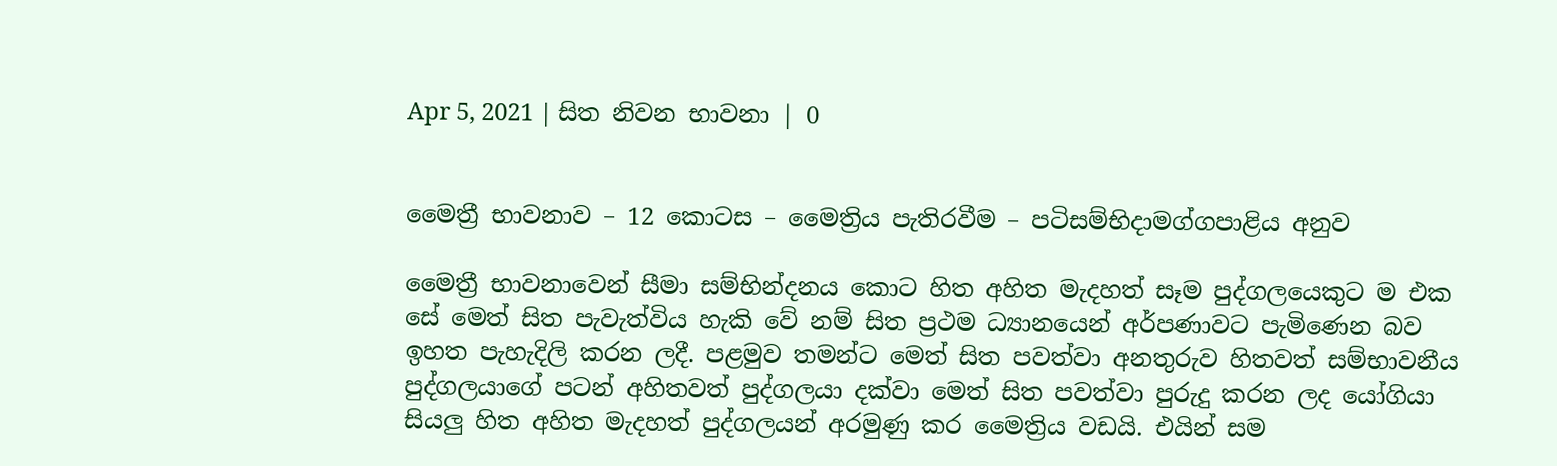Apr 5, 2021 | සිත නිවන භාවනා | 0


මෛත්‍රී භාවනාව – 12 කොටස – මෛත්‍රිය පැතිරවීම – පටිසම්භිදාමග්ගපාළිය අනුව

මෛත්‍රී භාවනාවෙන් සීමා සම්භින්දනය කොට හිත අහිත මැදහත් සෑම පුද්ගලයෙකුට ම එක සේ මෙත් සිත පැවැත්විය හැකි වේ නම් සිත ප්‍රථම ධ්‍යානයෙන් අර්පණාවට පැමිණෙන බව ඉහත පැහැදිලි කරන ලදී. පළමුව තමන්ට මෙත් සිත පවත්වා අනතුරුව හිතවත් සම්භාවනීය පුද්ගලයාගේ පටන් අහිතවත් පුද්ගලයා දක්වා මෙත් සිත පවත්වා පුරුදු කරන ලද යෝගියා සියලු හිත අහිත මැදහත් පුද්ගලයන් අරමුණු කර මෛත්‍රිය වඩයි. එයින් සම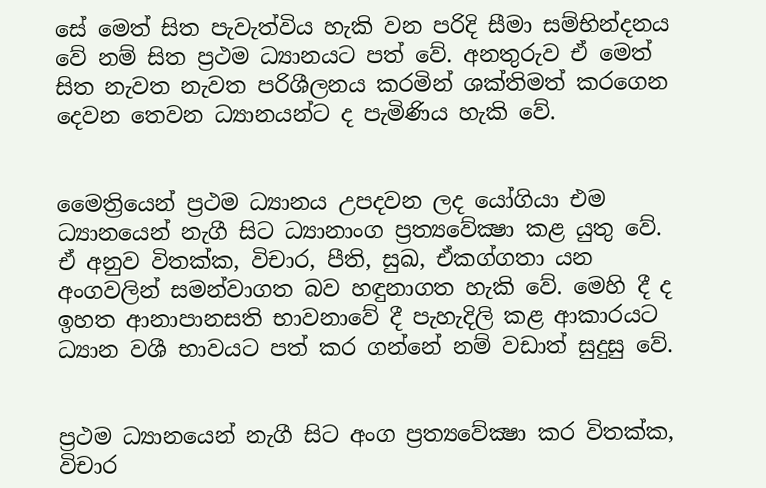සේ මෙත් සිත පැවැත්විය හැකි වන පරිදි සීමා සම්භින්දනය වේ නම් සිත ප්‍රථම ධ්‍යානයට පත් වේ. අනතුරුව ඒ මෙත් සිත නැවත නැවත පරිශීලනය කරමින් ශක්තිමත් කරගෙන දෙවන තෙවන ධ්‍යානයන්ට ද පැමිණිය හැකි වේ.


මෛත්‍රියෙන් ප්‍රථම ධ්‍යානය උපදවන ලද යෝගියා එම ධ්‍යානයෙන් නැගී සිට ධ්‍යානාංග ප්‍රත්‍යවේක්‍ෂා කළ යුතු වේ. ඒ අනුව විතක්ක, විචාර, පීති, සුඛ, ඒකග්ගතා යන අංගවලින් සමන්වාගත බව හඳුනාගත හැකි වේ. මෙහි දී ද ඉහත ආනාපානසති භාවනාවේ දී පැහැදිලි කළ ආකාරයට ධ්‍යාන වශී භාවයට පත් කර ගන්නේ නම් වඩාත් සුදුසු වේ.


ප්‍රථම ධ්‍යානයෙන් නැගී සිට අංග ප්‍රත්‍යවේක්‍ෂා කර විතක්ක, විචාර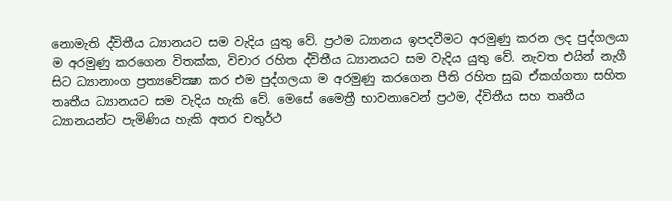නොමැති ද්විතීය ධ්‍යානයට සම වැදිය යුතු වේ. ප්‍රථම ධ්‍යානය ඉපදවීමට අරමුණු කරන ලද පුද්ගලයා ම අරමුණු කරගෙන විතක්ක, විචාර රහිත ද්විතීය ධ්‍යානයට සම වැදිය යුතු වේ. නැවත එයින් නැගී සිට ධ්‍යානාංග ප්‍රත්‍යවේක්‍ෂා කර එම පුද්ගලයා ම අරමුණු කරගෙන පීති රහිත සුඛ ඒකග්ගතා සහිත තෘතීය ධ්‍යානයට සම වැදිය හැකි වේ. මෙසේ මෛත්‍රී භාවනාවෙන් ප්‍රථම, ද්විතීය සහ තෘතීය ධ්‍යානයන්ට පැමිණිය හැකි අතර චතුර්ථ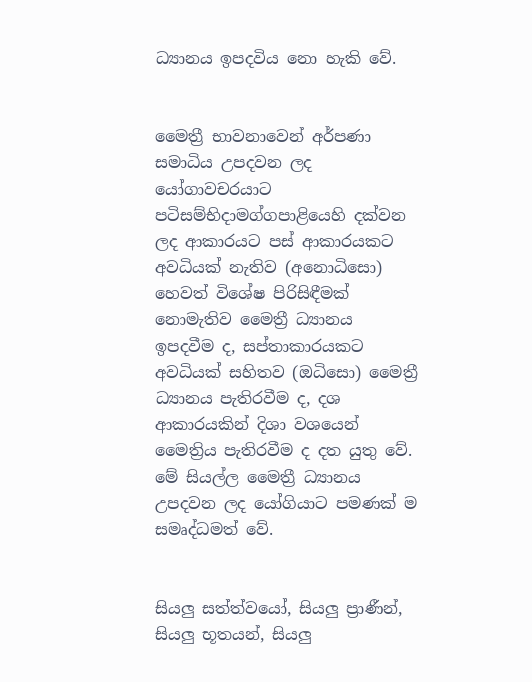ධ්‍යානය ඉපදවිය නො හැකි වේ.


මෛත්‍රී භාවනාවෙන් අර්පණා සමාධිය උපදවන ලද යෝගාවචරයාට පටිසම්භිදාමග්ගපාළියෙහි දක්වන ලද ආකාරයට පස් ආකාරයකට අවධියක් නැතිව (අනොධිසො) හෙවත් විශේෂ පිරිසිඳීමක් නොමැතිව මෛත්‍රී ධ්‍යානය ඉපදවීම ද, සප්තාකාරයකට අවධියක් සහිතව (ඔධිසො) මෛත්‍රී ධ්‍යානය පැතිරවීම ද, දශ ආකාරයකින් දිශා වශයෙන් මෛත්‍රිය පැතිරවීම ද දත යුතු වේ. මේ සියල්ල මෛත්‍රී ධ්‍යානය උපදවන ලද යෝගියාට පමණක් ම සමෘද්ධමත් වේ.


සියලු සත්ත්වයෝ, සියලු ප්‍රාණීන්, සියලු භූතයන්, සියලු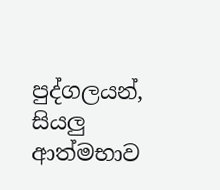පුද්ගලයන්, සියලු ආත්මභාව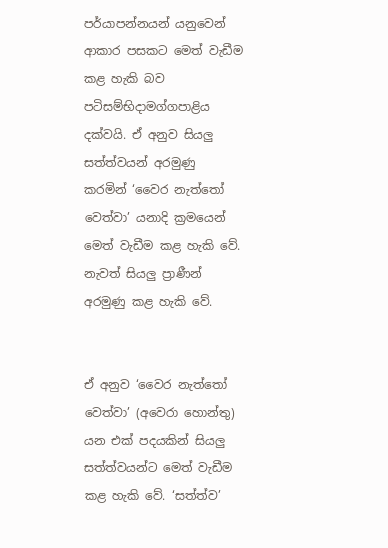පර්යාපන්නයන් යනුවෙන් ආකාර පසකට මෙත් වැඩීම කළ හැකි බව පටිසම්භිදාමග්ගපාළිය දක්වයි. ඒ අනුව සියලු සත්ත්වයන් අරමුණු කරමින් ‘වෛර නැත්තෝ වෙත්වා’ යනාදි ක්‍රමයෙන් මෙත් වැඩීම කළ හැකි වේ. නැවත් සියලු ප්‍රාණීන් අරමුණු කළ හැකි වේ.


ඒ අනුව ‘වෛර නැත්තෝ වෙත්වා’ (අවෙරා හොන්තු) යන එක් පදයකින් සියලු සත්ත්වයන්ට මෙත් වැඩීම කළ හැකි වේ. ‘සත්ත්ව’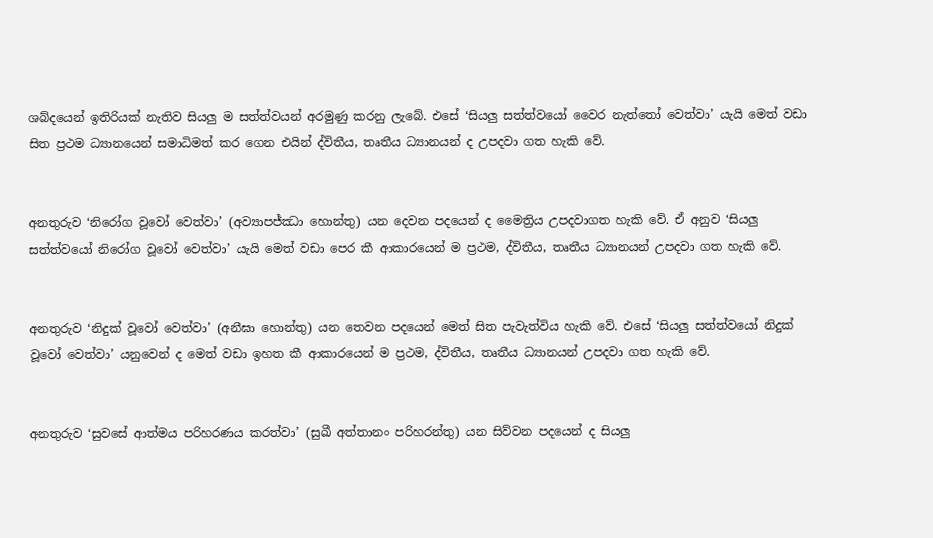ශබ්දයෙන් ඉතිරියක් නැතිව සියලු ම සත්ත්වයන් අරමුණු කරනු ලැබේ. එසේ ‘සියලු සත්ත්වයෝ වෛර නැත්තෝ වෙත්වා’ යැයි මෙත් වඩා සිත ප්‍රථම ධ්‍යානයෙන් සමාධිමත් කර ගෙන එයින් ද්විතීය, තෘතීය ධ්‍යානයන් ද උපදවා ගත හැකි වේ.


අනතුරුව ‘නිරෝග වූවෝ වෙත්වා’ (අව්‍යාපජ්ඣා හොන්තු) යන දෙවන පදයෙන් ද මෛත්‍රිය උපදවාගත හැකි වේ. ඒ අනුව ‘සියලු සත්ත්වයෝ නිරෝග වූවෝ වෙත්වා’ යැයි මෙත් වඩා පෙර කී ආකාරයෙන් ම ප්‍රථම, ද්විතීය, තෘතීය ධ්‍යානයන් උපදවා ගත හැකි වේ.


අනතුරුව ‘නිදුක් වූවෝ වෙත්වා’ (අනීඝා හොන්තු) යන තෙවන පදයෙන් මෙත් සිත පැවැත්විය හැකි වේ. එසේ ‘සියලු සත්ත්වයෝ නිදුක් වූවෝ වෙත්වා’ යනුවෙන් ද මෙත් වඩා ඉහත කී ආකාරයෙන් ම ප්‍රථම, ද්විතීය, තෘතීය ධ්‍යානයන් උපදවා ගත හැකි වේ.


අනතුරුව ‘සුවසේ ආත්මය පරිහරණය කරත්වා’ (සුඛී අත්තානං පරිහරන්තු) යන සිව්වන පදයෙන් ද සියලු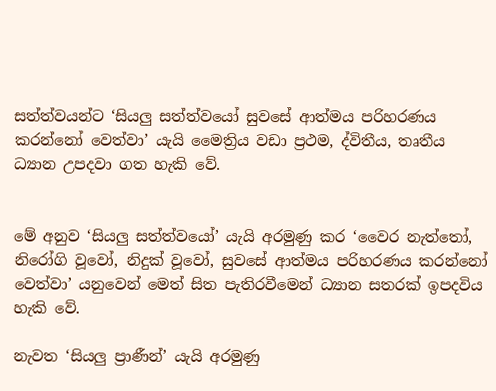සත්ත්වයන්ට ‘සියලු සත්ත්වයෝ සුවසේ ආත්මය පරිහරණය කරන්නෝ වෙත්වා’ යැයි මෛත්‍රිය වඩා ප්‍රථම, ද්විතීය, තෘතීය ධ්‍යාන උපදවා ගත හැකි වේ.


මේ අනුව ‘සියලු සත්ත්වයෝ’ යැයි අරමුණු කර ‘වෛර නැත්තෝ, නිරෝගි වූවෝ, නිදුක් වූවෝ, සුවසේ ආත්මය පරිහරණය කරන්නෝ වෙත්වා’ යනුවෙන් මෙත් සිත පැතිරවීමෙන් ධ්‍යාන සතරක් ඉපදවිය හැකි වේ.

නැවත ‘සියලු ප්‍රාණීන්’ යැයි අරමුණු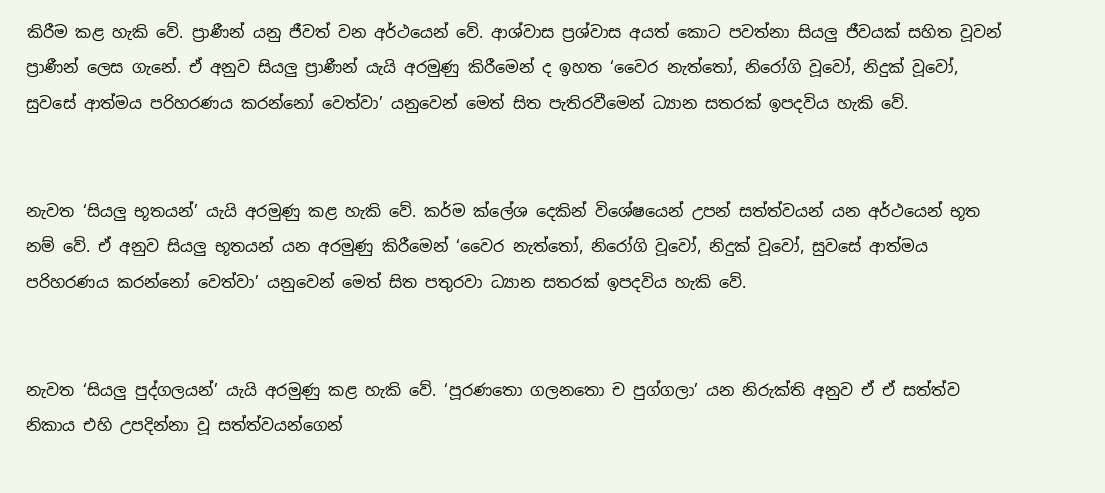කිරීම කළ හැකි වේ. ප්‍රාණීන් යනු ජීවත් වන අර්ථයෙන් වේ. ආශ්වාස ප්‍රශ්වාස අයත් කොට පවත්නා සියලු ජීවයක් සහිත වූවන් ප්‍රාණීන් ලෙස ගැනේ. ඒ අනුව සියලු ප්‍රාණීන් යැයි අරමුණු කිරීමෙන් ද ඉහත ‘වෛර නැත්තෝ, නිරෝගි වූවෝ, නිදුක් වූවෝ, සුවසේ ආත්මය පරිහරණය කරන්නෝ වෙත්වා’ යනුවෙන් මෙත් සිත පැතිරවීමෙන් ධ්‍යාන සතරක් ඉපදවිය හැකි වේ.


නැවත ‘සියලු භූතයන්’ යැයි අරමුණු කළ හැකි වේ. කර්ම ක්ලේශ දෙකින් විශේෂයෙන් උපන් සත්ත්වයන් යන අර්ථයෙන් භූත නම් වේ. ඒ අනුව සියලු භූතයන් යන අරමුණු කිරීමෙන් ‘වෛර නැත්තෝ, නිරෝගි වූවෝ, නිදුක් වූවෝ, සුවසේ ආත්මය පරිහරණය කරන්නෝ වෙත්වා’ යනුවෙන් මෙත් සිත පතුරවා ධ්‍යාන සතරක් ඉපදවිය හැකි වේ.


නැවත ‘සියලු පුද්ගලයන්’ යැයි අරමුණු කළ හැකි වේ. ‘පූරණතො ගලනතො ච පුග්ගලා’ යන නිරුක්ති අනුව ඒ ඒ සත්ත්ව නිකාය එහි උපදින්නා වූ සත්ත්වයන්ගෙන්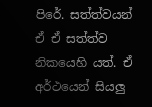පිරේ. සත්ත්වයන් ඒ ඒ සත්ත්ව නිකයෙහි යත්. ඒ අර්ථයෙන් සියලු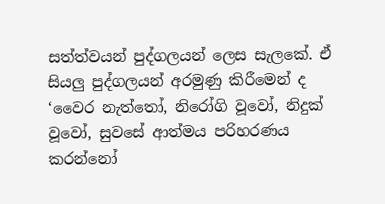සත්ත්වයන් පුද්ගලයන් ලෙස සැලකේ. ඒ සියලු පුද්ගලයන් අරමුණු කිරීමෙන් ද ‘වෛර නැත්තෝ, නිරෝගි වූවෝ, නිදුක් වූවෝ, සුවසේ ආත්මය පරිහරණය කරන්නෝ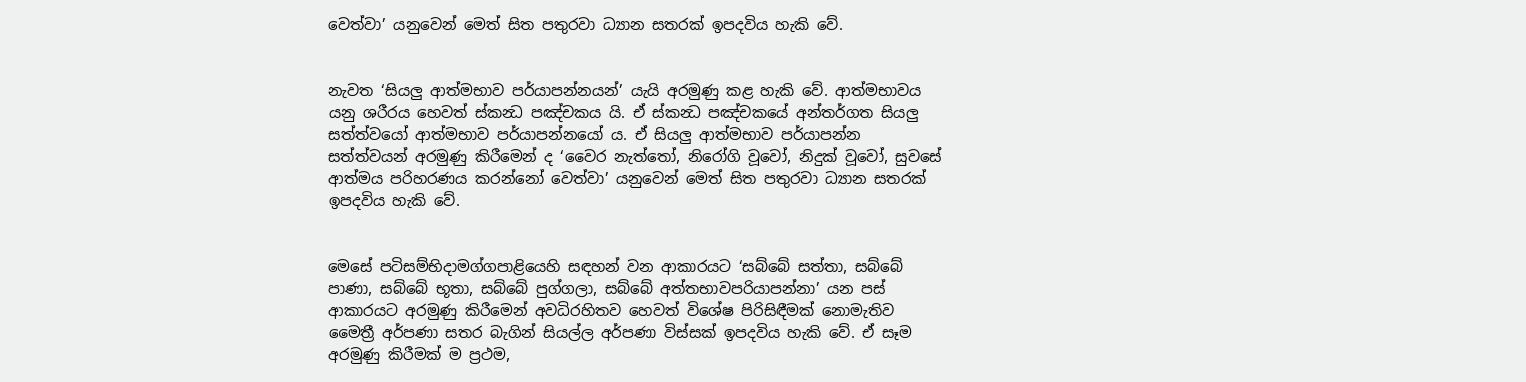වෙත්වා’ යනුවෙන් මෙත් සිත පතුරවා ධ්‍යාන සතරක් ඉපදවිය හැකි වේ.


නැවත ‘සියලු ආත්මභාව පර්යාපන්නයන්’ යැයි අරමුණු කළ හැකි වේ. ආත්මභාවය යනු ශරීරය හෙවත් ස්කන්‍ධ පඤ්චකය යි. ඒ ස්කන්‍ධ පඤ්චකයේ අන්තර්ගත සියලු සත්ත්වයෝ ආත්මභාව පර්යාපන්නයෝ ය. ඒ සියලු ආත්මභාව පර්යාපන්න සත්ත්වයන් අරමුණු කිරීමෙන් ද ‘වෛර නැත්තෝ, නිරෝගි වූවෝ, නිදුක් වූවෝ, සුවසේ ආත්මය පරිහරණය කරන්නෝ වෙත්වා’ යනුවෙන් මෙත් සිත පතුරවා ධ්‍යාන සතරක් ඉපදවිය හැකි වේ.


මෙසේ පටිසම්භිදාමග්ගපාළියෙහි සඳහන් වන ආකාරයට ‘සබ්බේ සත්තා, සබ්බේ පාණා, සබ්බේ භූතා, සබ්බේ පුග්ගලා, සබ්බේ අත්තභාවපරියාපන්නා’ යන පස් ආකාරයට අරමුණු කිරීමෙන් අවධිරහිතව හෙවත් විශේෂ පිරිසිඳීමක් නොමැතිව මෛත්‍රී අර්පණා සතර බැගින් සියල්ල අර්පණා විස්සක් ඉපදවිය හැකි වේ. ඒ සෑම අරමුණු කිරීමක් ම ප්‍රථම,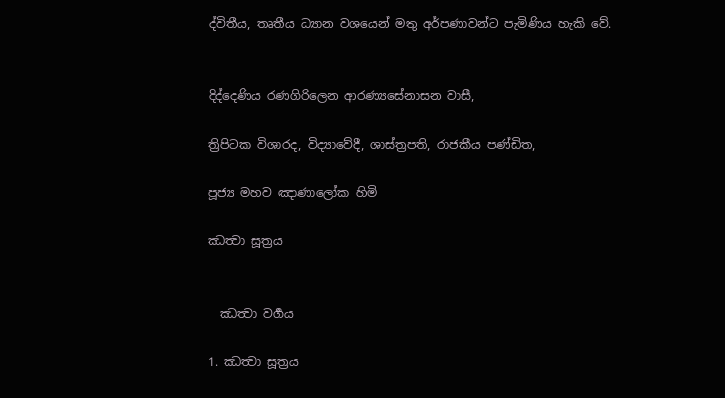ද්විතීය, තෘතීය ධ්‍යාන වශයෙන් මතු අර්පණාවන්ට පැමිණිය හැකි වේ.


දිද්දෙණිය රණගිරිලෙන ආරණ්‍යසේනාසන වාසී,

ත්‍රිපිටක විශාරද, විද්‍යාවේදී, ශාස්ත්‍රපති, රාජකීය පණ්ඩිත,

පූජ්‍ය මහව ඤාණාලෝක හිමි

ඣත්‍වා සූත්‍රය


  ඣත්‍වා වර්‍ගය

1. ඣත්‍වා සූත්‍රය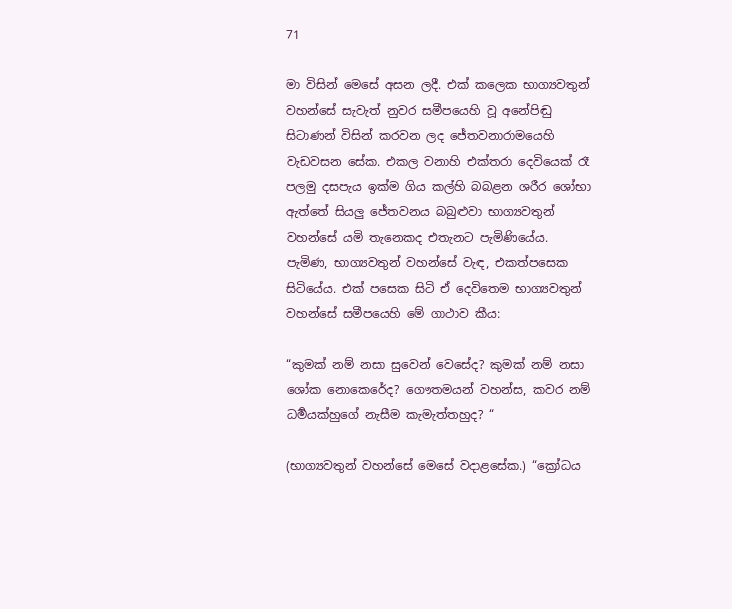71

මා විසින් මෙසේ අසන ලදී. එක් කලෙක භාග්‍යවතුන් වහන්සේ සැවැත් නුවර සමීපයෙහි වූ අනේපිඬු සිටාණන් විසින් කරවන ලද ජේතවනාරාමයෙහි වැඩවසන සේක. එකල වනාහි එක්තරා දෙවියෙක් රෑ පලමු දසපැය ඉක්ම ගිය කල්හි බබළන ශරීර ශෝභා ඇත්තේ සියලු ජේතවනය බබුළුවා භාග්‍යවතුන් වහන්සේ යමි තැනෙකද එතැනට පැමිණියේය. පැමිණ, භාග්‍යවතුන් වහන්සේ වැඳ, එකත්පසෙක සිටියේය. එක් පසෙක සිටි ඒ දෙවිතෙම භාග්‍යවතුන් වහන්සේ සමීපයෙහි මේ ගාථාව කීය:

“කුමක් නම් නසා සුවෙන් වෙසේද? කුමක් නම් නසා ශෝක නොකෙරේද? ගෞතමයන් වහන්ස, කවර නම් ධර්‍මයක්හුගේ නැසීම කැමැත්තහුද? “

(භාග්‍යවතුන් වහන්සේ මෙසේ වදාළසේක.) “ක්‍රෝධය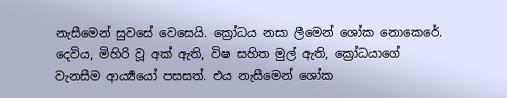නැසීමෙන් සුවසේ වෙසෙයි. ක්‍රෝධය නසා ලීමෙන් ශෝක නොකෙරේ. දෙවිය, මිහිරි වූ අක් ඇති, විෂ සහිත මුල් ඇති, ක්‍රෝධයාගේ වැනසීම ආර්‍ය්‍යයෝ පසසත්. එය නැසීමෙන් ශෝක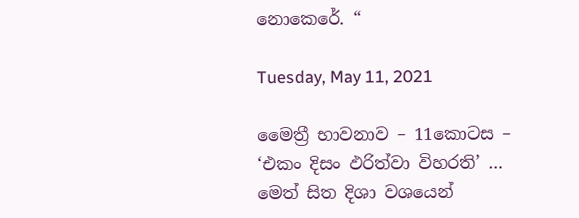නොකෙරේ. “

Tuesday, May 11, 2021

මෛත්‍රී භාවනාව – 11කොටස – ‘එකං දිසං ඵරිත්වා විහරති’ … මෙත් සිත දිශා වශයෙන්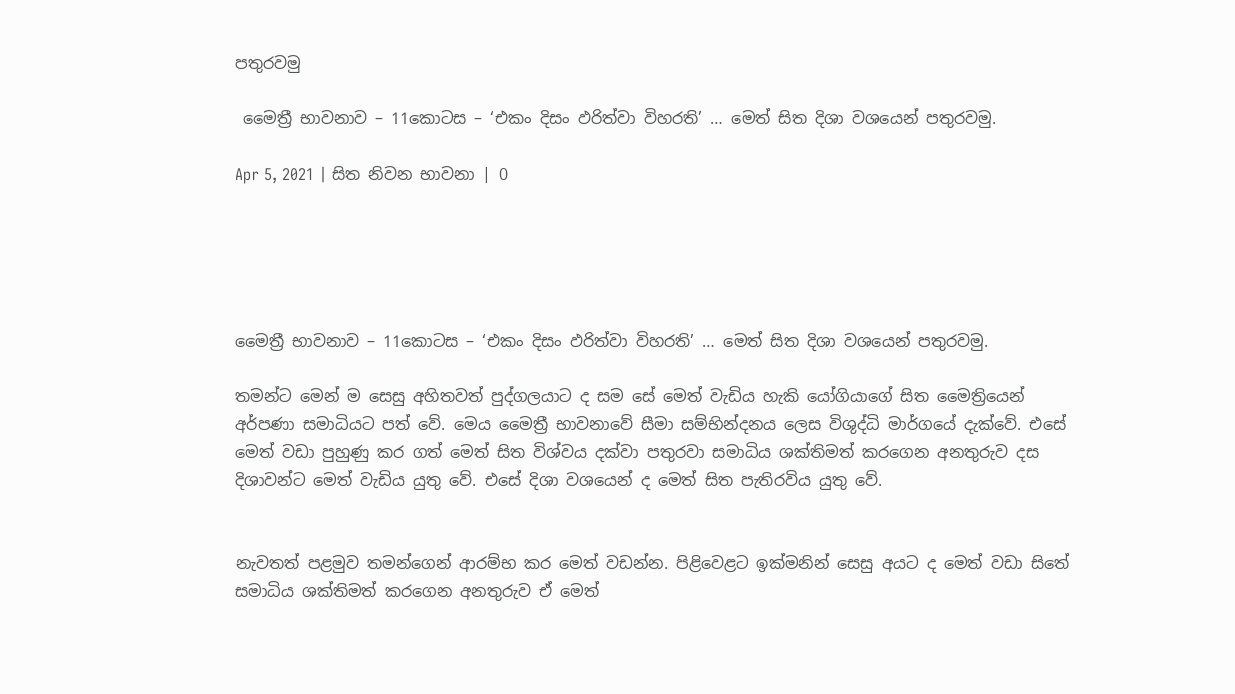පතුරවමු

 මෛත්‍රී භාවනාව – 11කොටස – ‘එකං දිසං ඵරිත්වා විහරති’ … මෙත් සිත දිශා වශයෙන් පතුරවමු.

Apr 5, 2021 | සිත නිවන භාවනා | 0





මෛත්‍රී භාවනාව – 11කොටස – ‘එකං දිසං ඵරිත්වා විහරති’ … මෙත් සිත දිශා වශයෙන් පතුරවමු.

තමන්ට මෙන් ම සෙසු අහිතවත් පුද්ගලයාට ද සම සේ මෙත් වැඩිය හැකි යෝගියාගේ සිත මෛත්‍රියෙන් අර්පණා සමාධියට පත් වේ. මෙය මෛත්‍රී භාවනාවේ සීමා සම්භින්දනය ලෙස විශුද්ධි මාර්ගයේ දැක්වේ. එසේ මෙත් වඩා පුහුණු කර ගත් මෙත් සිත විශ්වය දක්වා පතුරවා සමාධිය ශක්තිමත් කරගෙන අනතුරුව දස දිශාවන්ට මෙත් වැඩිය යුතු වේ. එසේ දිශා වශයෙන් ද මෙත් සිත පැතිරවිය යුතු වේ.


නැවතත් පළමුව තමන්ගෙන් ආරම්භ කර මෙත් වඩන්න. පිළිවෙළට ඉක්මනින් සෙසු අයට ද මෙත් වඩා සිතේ සමාධිය ශක්තිමත් කරගෙන අනතුරුව ඒ මෙත්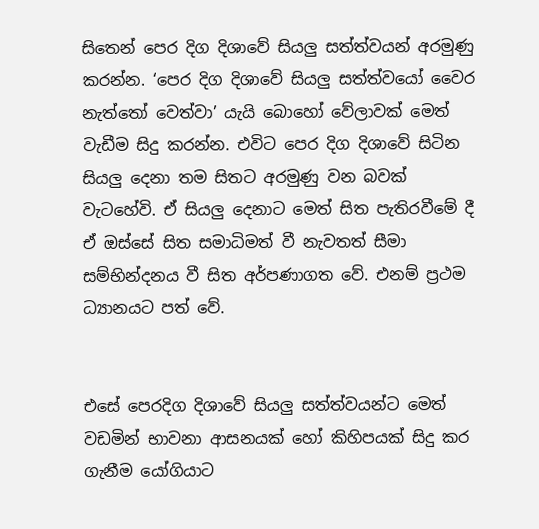සිතෙන් පෙර දිග දිශාවේ සියලු සත්ත්වයන් අරමුණු කරන්න. ‘පෙර දිග දිශාවේ සියලු සත්ත්වයෝ වෛර නැත්තෝ වෙත්වා’ යැයි බොහෝ වේලාවක් මෙත් වැඩීම සිදු කරන්න. එවිට පෙර දිග දිශාවේ සිටින සියලු දෙනා තම සිතට අරමුණු වන බවක් වැටහේවි. ඒ සියලු දෙනාට මෙත් සිත පැතිරවීමේ දී ඒ ඔස්සේ සිත සමාධිමත් වී නැවතත් සීමා සම්භින්දනය වී සිත අර්පණාගත වේ. එනම් ප්‍රථම ධ්‍යානයට පත් වේ.


එසේ පෙරදිග දිශාවේ සියලු සත්ත්වයන්ට මෙත් වඩමින් භාවනා ආසනයක් හෝ කිහිපයක් සිදු කර ගැනීම යෝගියාට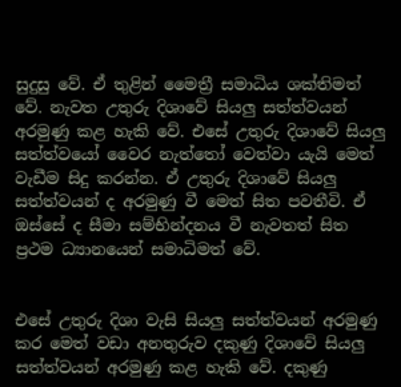සුදුසු වේ. ඒ තුළින් මෛත්‍රී සමාධිය ශක්තිමත් වේ. නැවත උතුරු දිශාවේ සියලු සත්ත්වයන් අරමුණු කළ හැකි වේ. එසේ උතුරු දිශාවේ සියලු සත්ත්වයෝ වෛර නැත්තෝ වෙත්වා යැයි මෙත් වැඩීම සිදු කරන්න. ඒ උතුරු දිශාවේ සියලු සත්ත්වයන් ද අරමුණු වී මෙත් සිත පවතීවි. ඒ ඔස්සේ ද සීමා සම්භින්දනය වී නැවතත් සිත ප්‍රථම ධ්‍යානයෙන් සමාධිමත් වේ.


එසේ උතුරු දිශා වැසි සියලු සත්ත්වයන් අරමුණු කර මෙත් වඩා අනතුරුව දකුණු දිශාවේ සියලු සත්ත්වයන් අරමුණු කළ හැකි වේ. දකුණු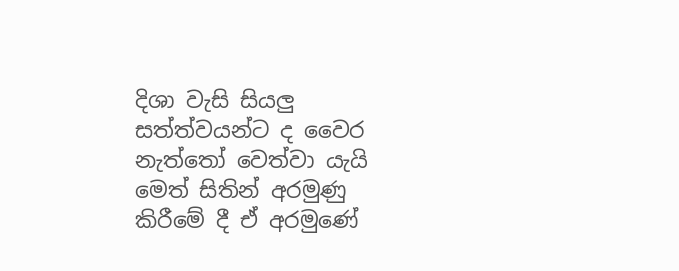දිශා වැසි සියලු සත්ත්වයන්ට ද වෛර නැත්තෝ වෙත්වා යැයි මෙත් සිතින් අරමුණු කිරීමේ දී ඒ අරමුණේ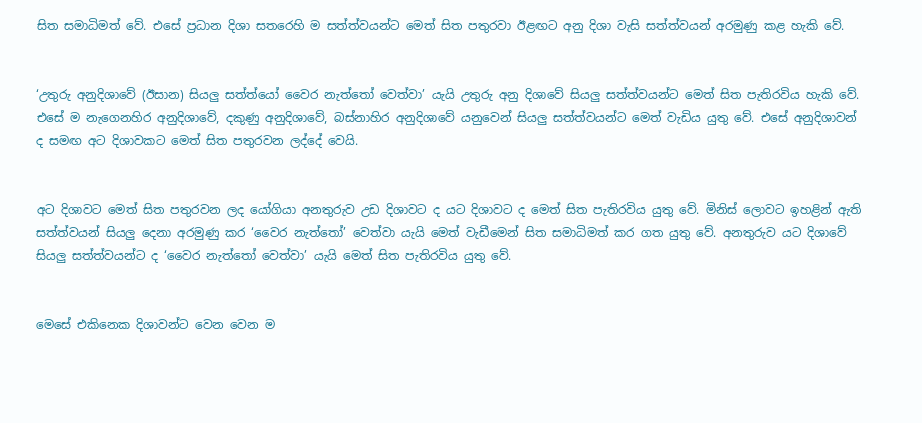සිත සමාධිමත් වේ. එසේ ප්‍රධාන දිශා සතරෙහි ම සත්ත්වයන්ට මෙත් සිත පතුරවා ඊළඟට අනු දිශා වැසි සත්ත්වයන් අරමුණු කළ හැකි වේ.


‘උතුරු අනුදිශාවේ (ඊසාන) සියලු සත්ත්යෝ වෛර නැත්තෝ වෙත්වා’ යැයි උතුරු අනු දිශාවේ සියලු සත්ත්වයන්ට මෙත් සිත පැතිරවිය හැකි වේ. එසේ ම නැගෙනහිර අනුදිශාවේ, දකුණු අනුදිශාවේ, බස්නාහිර අනුදිශාවේ යනුවෙන් සියලු සත්ත්වයන්ට මෙත් වැඩිය යුතු වේ. එසේ අනුදිශාවන් ද සමඟ අට දිශාවකට මෙත් සිත පතුරවන ලද්දේ වෙයි.


අට දිශාවට මෙත් සිත පතුරවන ලද යෝගියා අනතුරුව උඩ දිශාවට ද යට දිශාවට ද මෙත් සිත පැතිරවිය යුතු වේ. මිනිස් ලොවට ඉහළින් ඇති සත්ත්වයන් සියලු දෙනා අරමුණු කර ‘වෛර නැත්තෝ’ වෙත්වා යැයි මෙත් වැඩීමෙන් සිත සමාධිමත් කර ගත යුතු වේ. අනතුරුව යට දිශාවේ සියලු සත්ත්වයන්ට ද ‘වෛර නැත්තෝ වෙත්වා’ යැයි මෙත් සිත පැතිරවිය යුතු වේ.


මෙසේ එකිනෙක දිශාවන්ට වෙන වෙන ම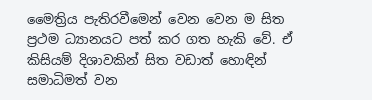මෛත්‍රිය පැතිරවීමෙන් වෙන වෙන ම සිත ප්‍රථම ධ්‍යානයට පත් කර ගත හැකි වේ. ඒ කිසියම් දිශාවකින් සිත වඩාත් හොඳින් සමාධිමත් වන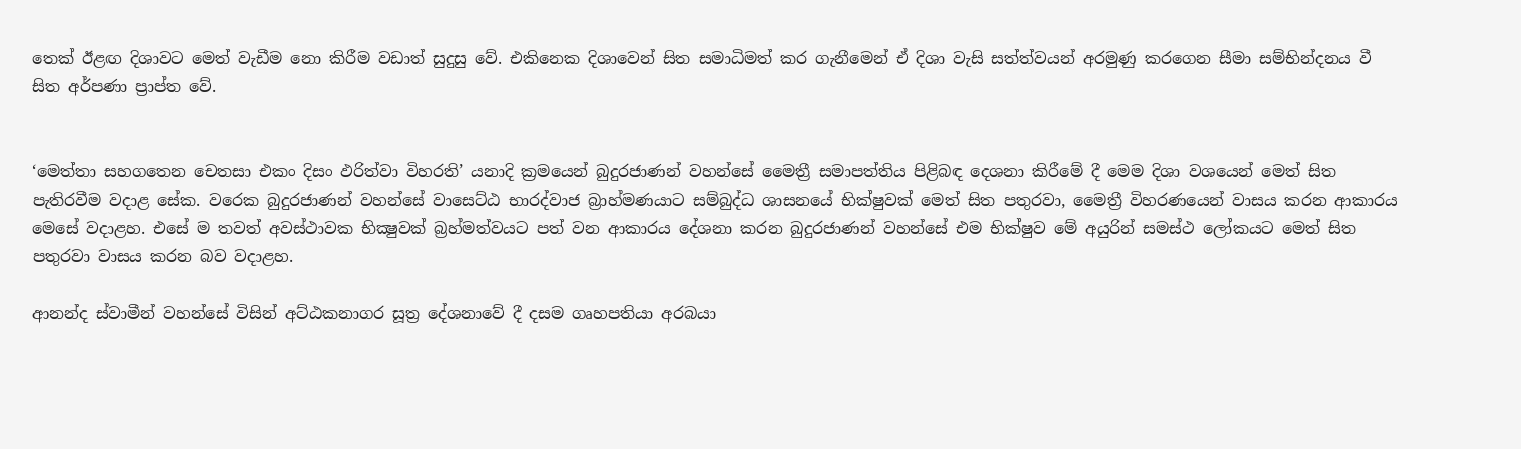තෙක් ඊළඟ දිශාවට මෙත් වැඩීම නො කිරීම වඩාත් සුදුසු වේ. එකිනෙක දිශාවෙන් සිත සමාධිමත් කර ගැනීමෙන් ඒ දිශා වැසි සත්ත්වයන් අරමුණු කරගෙන සීමා සම්භින්දනය වී සිත අර්පණා ප්‍රාප්ත වේ.


‘මෙත්තා සහගතෙන චෙතසා එකං දිසං ඵරිත්වා විහරති’ යනාදි ක්‍රමයෙන් බුදුරජාණන් වහන්සේ මෛත්‍රී සමාපත්තිය පිළිබඳ දෙශනා කිරීමේ දී මෙම දිශා වශයෙන් මෙත් සිත පැතිරවීම වදාළ සේක. වරෙක බුදුරජාණන් වහන්සේ වාසෙට්ඨ භාරද්වාජ බ්‍රාහ්මණයාට සම්බුද්ධ ශාසනයේ භික්ෂුවක් මෙත් සිත පතුරවා, මෛත්‍රී විහරණයෙන් වාසය කරන ආකාරය මෙසේ වදාළහ. එසේ ම තවත් අවස්ථාවක භික්‍ෂුවක් බ්‍රහ්මත්වයට පත් වන ආකාරය දේශනා කරන බුදුරජාණන් වහන්සේ එම භික්ෂුව මේ අයුරින් සමස්ථ ලෝකයට මෙත් සිත පතුරවා වාසය කරන බව වදාළහ.

ආනන්ද ස්වාමීන් වහන්සේ විසින් අට්ඨකනාගර සූත්‍ර දේශනාවේ දී දසම ගෘහපතියා අරබයා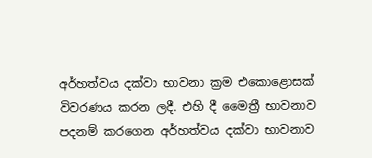අර්හත්වය දක්වා භාවනා ක්‍රම එකොළොසක් විවරණය කරන ලදී. එහි දී මෛත්‍රී භාවනාව පදනම් කරගෙන අර්හත්වය දක්වා භාවනාව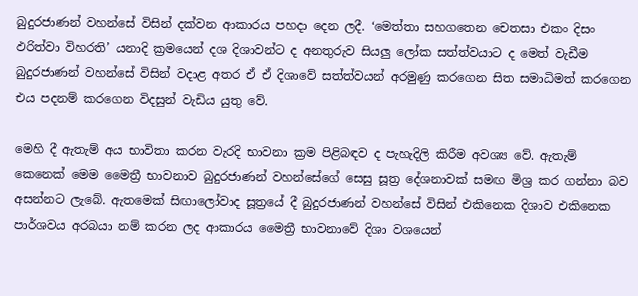බුදුරජාණන් වහන්සේ විසින් දක්වන ආකාරය පහදා දෙන ලදී. ‘මෙත්තා සහගතෙන චෙතසා එකං දිසං ඵරිත්වා විහරති’ යනාදි ක්‍රමයෙන් දශ දිශාවන්ට ද අනතුරුව සියලු ලෝක සත්ත්වයාට ද මෙත් වැඩීම බුදුරජාණන් වහන්සේ විසින් වදාළ අතර ඒ ඒ දිශාවේ සත්ත්වයන් අරමුණු කරගෙන සිත සමාධිමත් කරගෙන එය පදනම් කරගෙන විදසුන් වැඩිය යුතු වේ.

මෙහි දී ඇතැම් අය භාවිතා කරන වැරදි භාවනා ක්‍රම පිළිබඳව ද පැහැදිලි කිරීම අවශ්‍ය වේ. ඇතැම් කෙනෙක් මෙම මෛත්‍රී භාවනාව බුදුරජාණන් වහන්සේගේ සෙසු සූත්‍ර දේශනාවක් සමඟ මිශ්‍ර කර ගන්නා බව අසන්නට ලැබේ. ඇතමෙක් සිඟාලෝවාද සූත්‍රයේ දී බුදුරජාණන් වහන්සේ විසින් එකිනෙක දිශාව එකිනෙක පාර්ශවය අරබයා නම් කරන ලද ආකාරය මෛත්‍රී භාවනාවේ දිශා වශයෙන්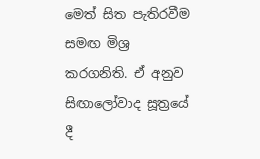මෙත් සිත පැතිරවීම සමඟ මිශ්‍ර කරගනිති. ඒ අනුව සිඟාලෝවාද සූත්‍රයේ දී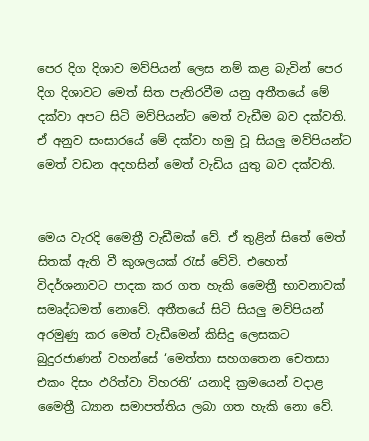පෙර දිග දිශාව මව්පියන් ලෙස නම් කළ බැවින් පෙර දිග දිශාවට මෙත් සිත පැතිරවීම යනු අතීතයේ මේ දක්වා අපට සිටි මව්පියන්ට මෙත් වැඩීම බව දක්වති. ඒ අනුව සංසාරයේ මේ දක්වා හමු වූ සියලු මව්පියන්ට මෙත් වඩන අදහසින් මෙත් වැඩිය යුතු බව දක්වති.


මෙය වැරදි මෛත්‍රී වැඩීමක් වේ. ඒ තුළින් සිතේ මෙත් සිතක් ඇති වී කුශලයක් රැස් වේවි. එහෙත් විදර්ශනාවට පාදක කර ගත හැකි මෛත්‍රී භාවනාවක් සමෘද්ධමත් නොවේ. අතීතයේ සිටි සියලු මව්පියන් අරමුණු කර මෙත් වැඩීමෙන් කිසිදු ලෙසකට බුදුරජාණන් වහන්සේ ‘මෙත්තා සහගතෙන චෙතසා එකං දිසං ඵරිත්වා විහරති’ යනාදි ක්‍රමයෙන් වදාළ මෛත්‍රී ධ්‍යාන සමාපත්තිය ලබා ගත හැකි නො වේ.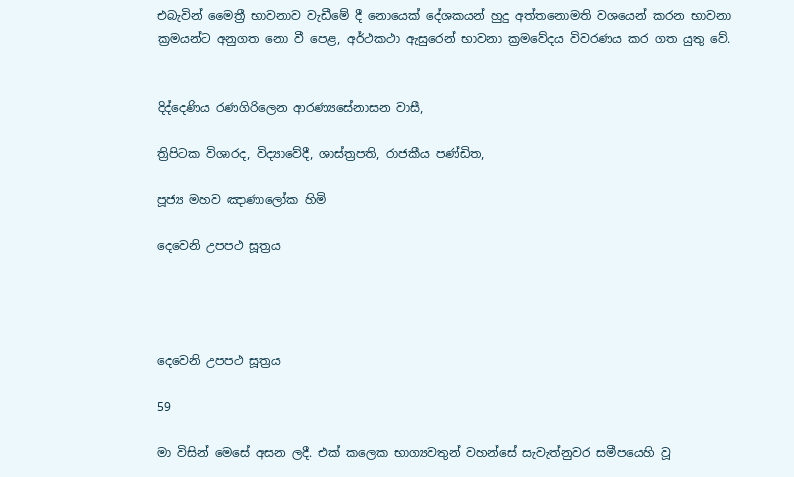එබැවින් මෛත්‍රී භාවනාව වැඩීමේ දී නොයෙක් දේශකයන් හුදු අත්තනොමති වශයෙන් කරන භාවනා ක්‍රමයන්ට අනුගත නො වී පෙළ, අර්ථකථා ඇසුරෙන් භාවනා ක්‍රමවේදය විවරණය කර ගත යුතු වේ.


දිද්දෙණිය රණගිරිලෙන ආරණ්‍යසේනාසන වාසී,

ත්‍රිපිටක විශාරද, විද්‍යාවේදී, ශාස්ත්‍රපති, රාජකීය පණ්ඩිත,

පූජ්‍ය මහව ඤාණාලෝක හිමි

දෙවෙනි උපපථ සූත්‍රය




දෙවෙනි උපපථ සූත්‍රය

59

මා විසින් මෙසේ අසන ලදී. එක් කලෙක භාග්‍යවතුන් වහන්සේ සැවැත්නුවර සමීපයෙහි වූ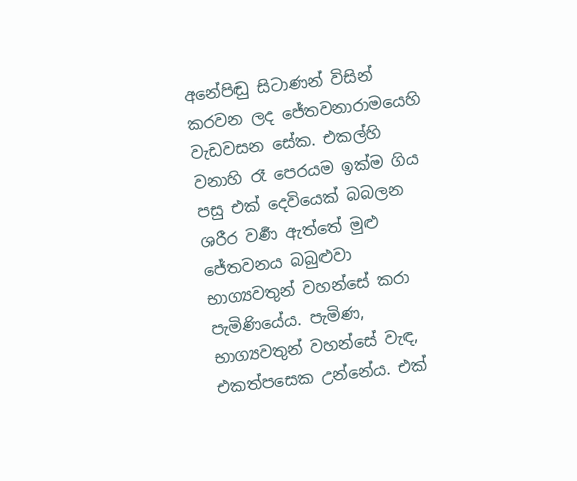අනේපිඬු සිටාණන් විසින් කරවන ලද ජේතවනාරාමයෙහි වැඩවසන සේක. එකල්හි වනාහි රෑ පෙරයම ඉක්ම ගිය පසු එක් දෙවියෙක් බබලන ශරීර වර්‍ණ ඇත්තේ මුළු ජේතවනය බබුළුවා භාග්‍යවතුන් වහන්සේ කරා පැමිණියේය. පැමිණ, භාග්‍යවතුන් වහන්සේ වැඳ, එකත්පසෙක උන්නේය. එක්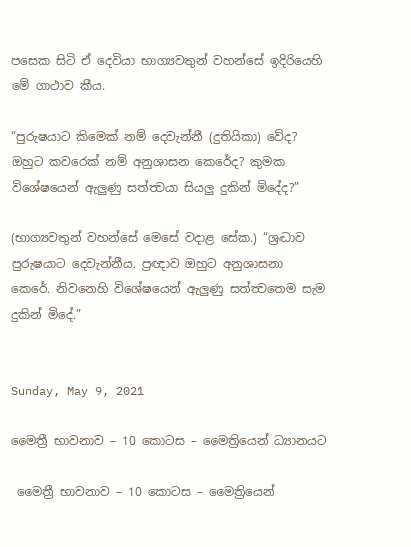පසෙක සිටි ඒ දෙවියා භාග්‍යවතුන් වහන්සේ ඉදිරියෙහි මේ ගාථාව කීය.

“පුරුෂයාට කිමෙක් නම් දෙවැන්නී (දුතියිකා) වේද? ඔහුට කවරෙක් නම් අනුශාසන කෙරේද? කුමක විශේෂයෙන් ඇලුණු සත්ත්‍වයා සියලු දුකින් මිදේද?”

(භාග්‍යවතුන් වහන්සේ මෙසේ වදාළ සේක.) “ශ්‍රද්‍ධාව පුරුෂයාට දෙවැන්නීය. ප්‍රඥාව ඔහුට අනුශාසනා කෙරේ. නිවනෙහි විශේෂයෙන් ඇලුණු සත්ත්‍වතෙම සැම දුකින් මිදේ.”


Sunday, May 9, 2021

මෛත්‍රී භාවනාව – 10 කොටස – මෛත්‍රියෙන් ධ්‍යානයට

 මෛත්‍රී භාවනාව – 10 කොටස – මෛත්‍රියෙන්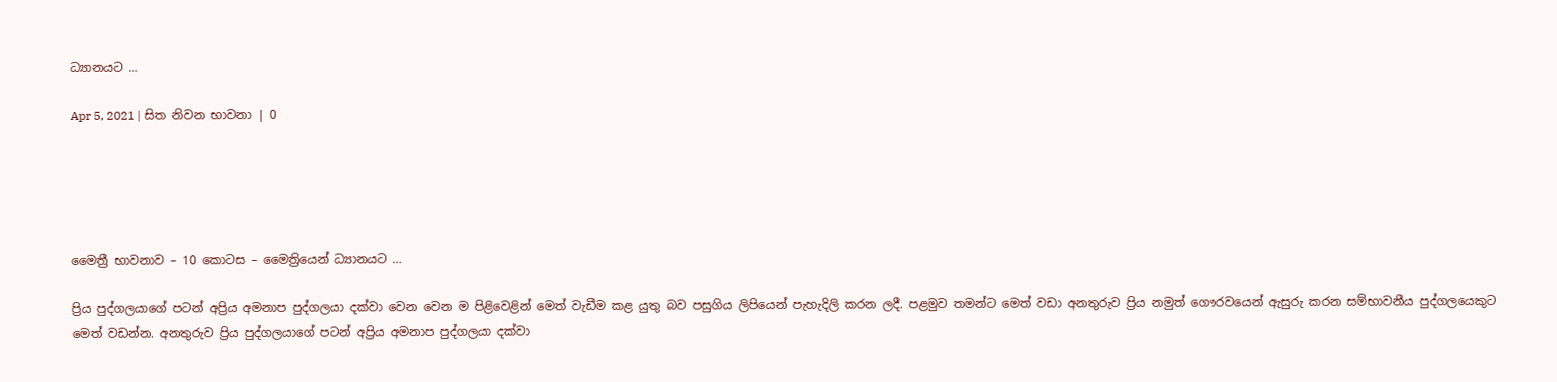ධ්‍යානයට …

Apr 5, 2021 | සිත නිවන භාවනා | 0





මෛත්‍රී භාවනාව – 10 කොටස – මෛත්‍රියෙන් ධ්‍යානයට …

ප්‍රිය පුද්ගලයාගේ පටන් අප්‍රිය අමනාප පුද්ගලයා දක්වා වෙන වෙන ම පිළිවෙළින් මෙත් වැඩීම කළ යුතු බව පසුගිය ලිපියෙන් පැහැදිලි කරන ලදී. පළමුව තමන්ට මෙත් වඩා අනතුරුව ප්‍රිය නමුත් ගෞරවයෙන් ඇසුරු කරන සම්භාවනීය පුද්ගලයෙකුට මෙත් වඩන්න. අනතුරුව ප්‍රිය පුද්ගලයාගේ පටන් අප්‍රිය අමනාප පුද්ගලයා දක්වා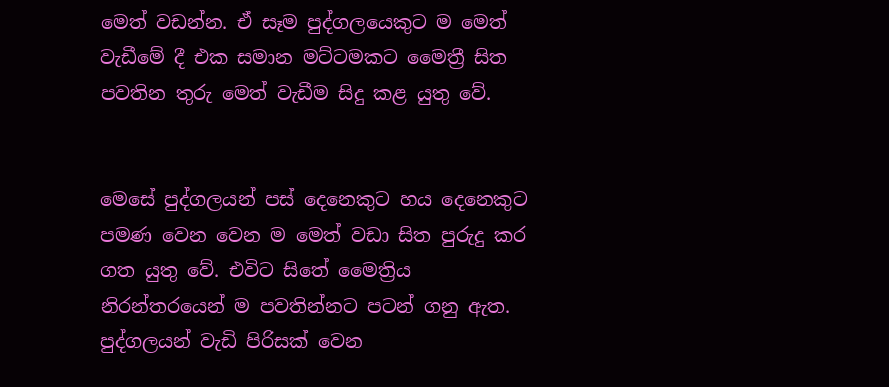මෙත් වඩන්න. ඒ සෑම පුද්ගලයෙකුට ම මෙත් වැඩීමේ දී එක සමාන මට්ටමකට මෛත්‍රී සිත පවතින තුරු මෙත් වැඩීම සිදු කළ යුතු වේ.


මෙසේ පුද්ගලයන් පස් දෙනෙකුට හය දෙනෙකුට පමණ වෙන වෙන ම මෙත් වඩා සිත පුරුදු කර ගත යුතු වේ. එවිට සිතේ මෛත්‍රිය නිරන්තරයෙන් ම පවතින්නට පටන් ගනු ඇත. පුද්ගලයන් වැඩි පිරිසක් වෙන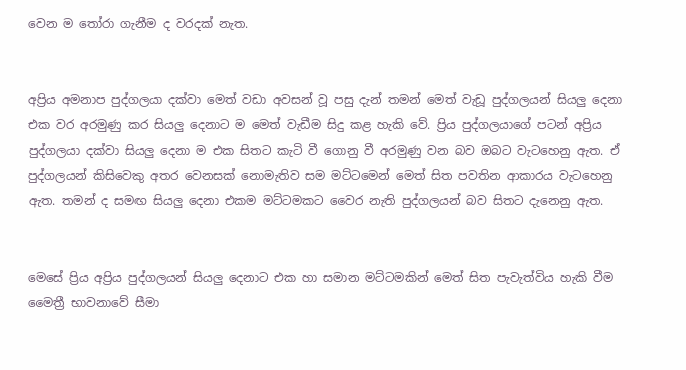වෙන ම තෝරා ගැනීම ද වරදක් නැත.


අප්‍රිය අමනාප පුද්ගලයා දක්වා මෙත් වඩා අවසන් වූ පසු දැන් තමන් මෙත් වැඩූ පුද්ගලයන් සියලු දෙනා එක වර අරමුණු කර සියලු දෙනාට ම මෙත් වැඩීම සිදු කළ හැකි වේ. ප්‍රිය පුද්ගලයාගේ පටන් අප්‍රිය පුද්ගලයා දක්වා සියලු දෙනා ම එක සිතට කැටි වී ගොනු වී අරමුණු වන බව ඔබට වැටහෙනු ඇත. ඒ පුද්ගලයන් කිසිවෙකු අතර වෙනසක් නොමැතිව සම මට්ටමෙන් මෙත් සිත පවතින ආකාරය වැටහෙනු ඇත. තමන් ද සමඟ සියලු දෙනා එකම මට්ටමකට වෛර නැති පුද්ගලයන් බව සිතට දැනෙනු ඇත.


මෙසේ ප්‍රිය අප්‍රිය පුද්ගලයන් සියලු දෙනාට එක හා සමාන මට්ටමකින් මෙත් සිත පැවැත්විය හැකි වීම මෛත්‍රී භාවනාවේ සීමා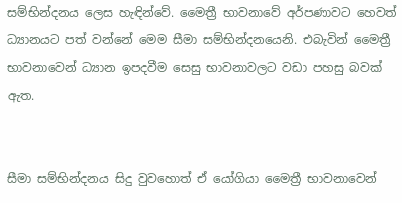සම්භින්දනය ලෙස හැඳින්වේ. මෛත්‍රී භාවනාවේ අර්පණාවට හෙවත් ධ්‍යානයට පත් වන්නේ මෙම සීමා සම්භින්දනයෙනි. එබැවින් මෛත්‍රී භාවනාවෙන් ධ්‍යාන ඉපදවීම සෙසු භාවනාවලට වඩා පහසු බවක් ඇත.


සීමා සම්භින්දනය සිදු වුවහොත් ඒ යෝගියා මෛත්‍රී භාවනාවෙන්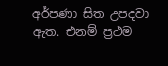අර්පණා සිත උපදවා ඇත. එනම් ප්‍රථම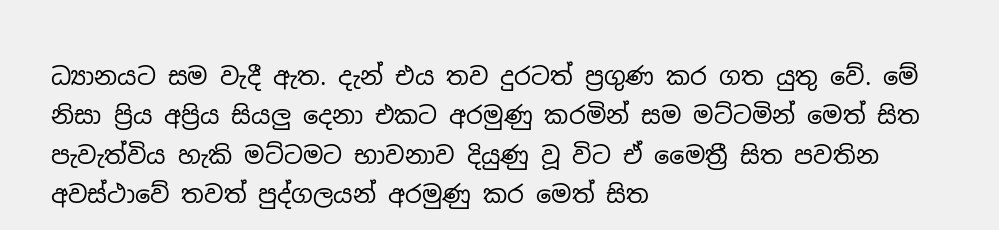ධ්‍යානයට සම වැදී ඇත. දැන් එය තව දුරටත් ප්‍රගුණ කර ගත යුතු වේ. මේ නිසා ප්‍රිය අප්‍රිය සියලු දෙනා එකට අරමුණු කරමින් සම මට්ටමින් මෙත් සිත පැවැත්විය හැකි මට්ටමට භාවනාව දියුණු වූ විට ඒ මෛත්‍රී සිත පවතින අවස්ථාවේ තවත් පුද්ගලයන් අරමුණු කර මෙත් සිත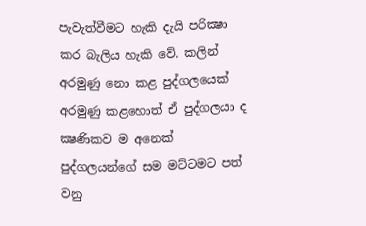පැවැත්වීමට හැකි දැයි පරික්‍ෂා කර බැලිය හැකි වේ. කලින් අරමුණු නො කළ පුද්ගලයෙක් අරමුණු කළහොත් ඒ පුද්ගලයා ද ක්‍ෂණිකව ම අනෙක් පුද්ගලයන්ගේ සම මට්ටමට පත් වනු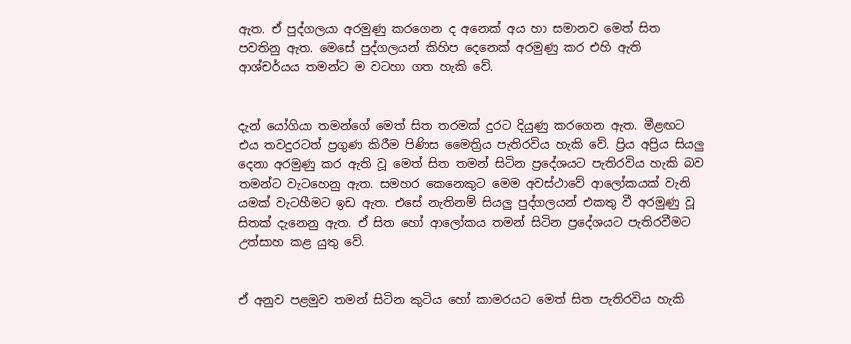ඇත. ඒ පුද්ගලයා අරමුණු කරගෙන ද අනෙක් අය හා සමානව මෙත් සිත පවතිනු ඇත. මෙසේ පුද්ගලයන් කිහිප දෙනෙක් අරමුණු කර එහි ඇති ආශ්චර්යය තමන්ට ම වටහා ගත හැකි වේ.


දැන් යෝගියා තමන්ගේ මෙත් සිත තරමක් දුරට දියුණු කරගෙන ඇත. මීළඟට එය තවදුරටත් ප්‍රගුණ කිරීම පිණිස මෛත්‍රිය පැතිරවිය හැකි වේ. ප්‍රිය අප්‍රිය සියලු දෙනා අරමුණු කර ඇති වූ මෙත් සිත තමන් සිටින ප්‍රදේශයට පැතිරවිය හැකි බව තමන්ට වැටහෙනු ඇත. සමහර කෙනෙකුට මෙම අවස්ථාවේ ආලෝකයක් වැනි යමක් වැටහීමට ඉඩ ඇත. එසේ නැතිනම් සියලු පුද්ගලයන් එකතු වී අරමුණු වූ සිතක් දැනෙනු ඇත. ඒ සිත හෝ ආලෝකය තමන් සිටින ප්‍රදේශයට පැතිරවීමට උත්සාහ කළ යුතු වේ.


ඒ අනුව පළමුව තමන් සිටින කුටිය හෝ කාමරයට මෙත් සිත පැතිරවිය හැකි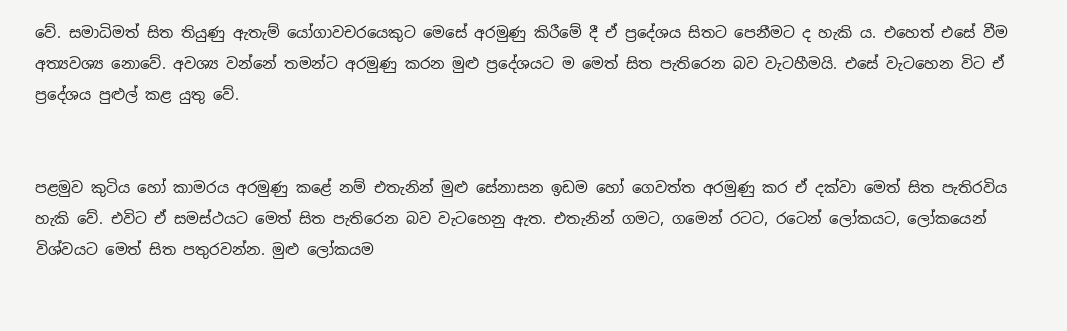වේ. සමාධිමත් සිත තියුණු ඇතැම් යෝගාවචරයෙකුට මෙසේ අරමුණු කිරීමේ දී ඒ ප්‍රදේශය සිතට පෙනීමට ද හැකි ය. එහෙත් එසේ වීම අත්‍යවශ්‍ය නොවේ. අවශ්‍ය වන්නේ තමන්ට අරමුණු කරන මුළු ප්‍රදේශයට ම මෙත් සිත පැතිරෙන බව වැටහීමයි. එසේ වැටහෙන විට ඒ ප්‍රදේශය පුළුල් කළ යුතු වේ.


පළමුව කුටිය හෝ කාමරය අරමුණු කළේ නම් එතැනින් මුළු සේනාසන ඉඩම හෝ ගෙවත්ත අරමුණු කර ඒ දක්වා මෙත් සිත පැතිරවිය හැකි වේ. එවිට ඒ සමස්ථයට මෙත් සිත පැතිරෙන බව වැටහෙනු ඇත. එතැනින් ගමට, ගමෙන් රටට, රටෙන් ලෝකයට, ලෝකයෙන් විශ්වයට මෙත් සිත පතුරවන්න. මුළු ලෝකයම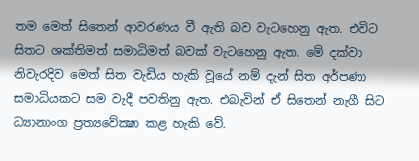තම මෙත් සිතෙන් ආවරණය වී ඇති බව වැටහෙනු ඇත. එවිට සිතට ශක්තිමත් සමාධිමත් බවක් වැටහෙනු ඇත. මේ දක්වා නිවැරදිව මෙත් සිත වැඩිය හැකි වූයේ නම් දැන් සිත අර්පණා සමාධියකට සම වැදී පවතිනු ඇත. එබැවින් ඒ සිතෙන් නැගී සිට ධ්‍යානාංග ප්‍රත්‍යවේක්‍ෂා කළ හැකි වේ.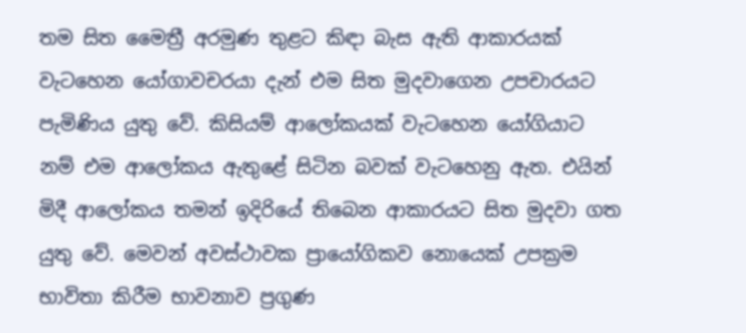තම සිත මෛත්‍රී අරමුණ තුළට කිඳා බැස ඇති ආකාරයක් වැටහෙන යෝගාවචරයා දැන් එම සිත මුදවාගෙන උපචාරයට පැමිණිය යුතු වේ. කිසියම් ආලෝකයක් වැටහෙන යෝගියාට නම් එම ආලෝකය ඇතුළේ සිටින බවක් වැටහෙනු ඇත. එයින් මිදී ආලෝකය තමන් ඉදිරියේ තිබෙන ආකාරයට සිත මුදවා ගත යුතු වේ. මෙවන් අවස්ථාවක ප්‍රායෝගිකව නොයෙක් උපක්‍රම භාවිතා කිරීම භාවනාව ප්‍රගුණ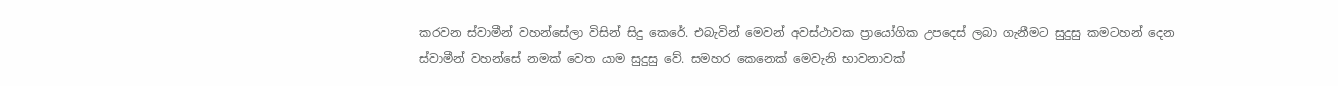කරවන ස්වාමීන් වහන්සේලා විසින් සිදු කෙරේ. එබැවින් මෙවන් අවස්ථාවක ප්‍රායෝගික උපදෙස් ලබා ගැනීමට සුදුසු කමටහන් දෙන ස්වාමීන් වහන්සේ නමක් වෙත යාම සුදුසු වේ. සමහර කෙනෙක් මෙවැනි භාවනාවක්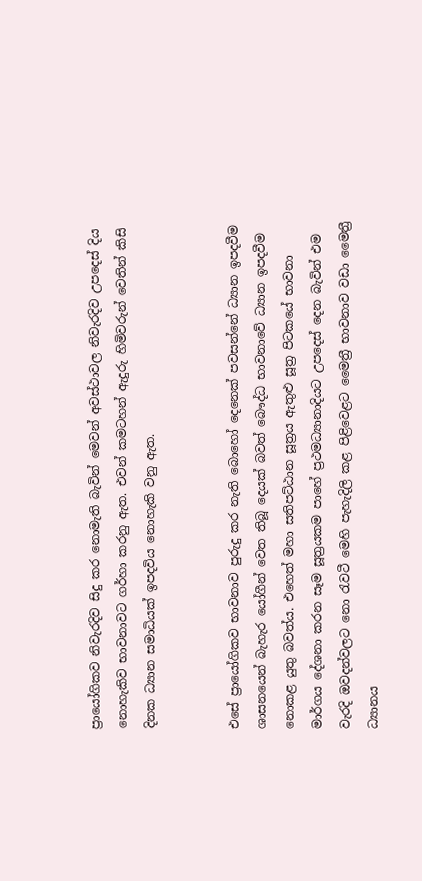ප්‍රායෝගිකව නිවැරදිව සිදු කර නොමැති බැවින් මෙවන් අවස්ථාවල නිවැරදිව උපදෙස් දිය නොහැකිව භාවනාවට ගර්හා කරනු ඇත. එවන් කමටහන් ඇදුරු හිමිවරුන් වෙතින් කිසි දිනක ධ්‍යාන සමාධියක් ඉපදවිය නොහැකි වනු ඇත.


එසේ ප්‍රායෝගිකව භාවනාව පුරුදු කර නැති බොහෝ දෙනෙක් පවසන්නේ ධ්‍යාන ඉපදවීම ශාසනයෙන් බැහැර යෝගීන් වෙත තිබූ දෙයක් බවත් බෞද්ධ භාවනාවේ ධ්‍යාන ඉපදවීම නොකළ යුතු බවත්ය. එහෙත් මහා සතිපට්ඨාන සූත්‍රය ඇතුළු සූත්‍ර පිටකයේ භාවනා මාර්ගය දේශනා කරන සෑම සූත්‍රයකම පාහේ ප්‍රථමධ්‍යානාදියට උපදෙස් දෙන බැවින් එම වැරදි ඔවදන්වලට නො රැවටී මෙහි පැහැදිලි කළ පිළිවෙළට මෛත්‍රී භාවනාව වඩා මෛත්‍රී ධ්‍යානය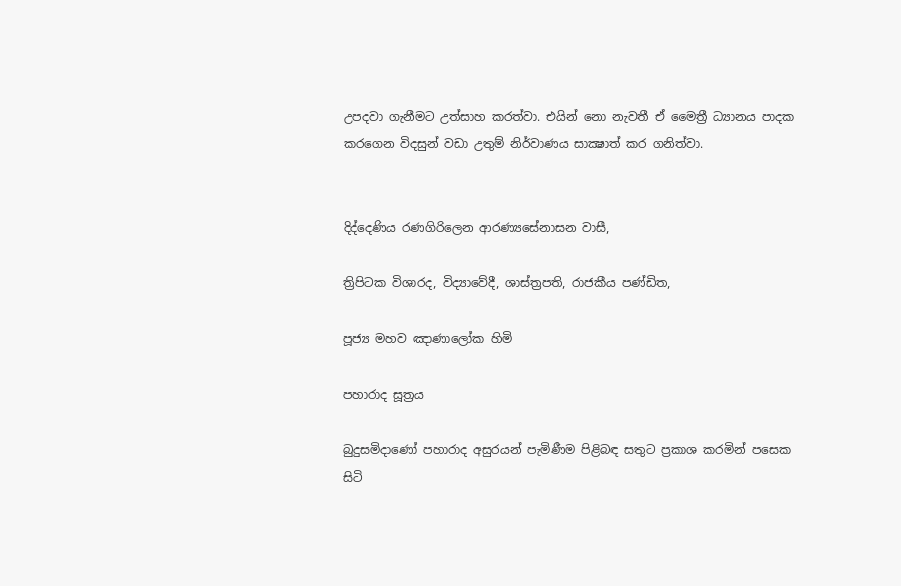උපදවා ගැනීමට උත්සාහ කරත්වා. එයින් නො නැවතී ඒ මෛත්‍රී ධ්‍යානය පාදක කරගෙන විදසුන් වඩා උතුම් නිර්වාණය සාක්‍ෂාත් කර ගනිත්වා.


දිද්දෙණිය රණගිරිලෙන ආරණ්‍යසේනාසන වාසී,

ත්‍රිපිටක විශාරද, විද්‍යාවේදී, ශාස්ත්‍රපති, රාජකීය පණ්ඩිත,

පූජ්‍ය මහව ඤාණාලෝක හිමි

පහාරාද සූත්‍රය

බුදුසමිදාණෝ පහාරාද අසුරයන් පැමිණීම පිළිබඳ සතුට ප්‍රකාශ කරමින් පසෙක සිටි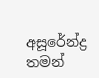අසූරේන්ද්‍ර තමන්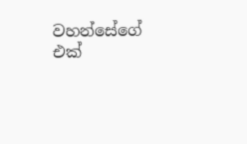වහන්සේගේ එක්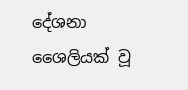දේශනා ශෛලියක් වූ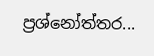ප්‍රශ්නෝත්තර...